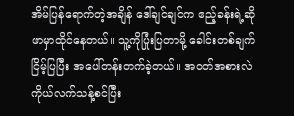အိမ်ပြန်ရောက်တဲ့အချိန် ဒေါ်ချင်ချင်က ဧည့်ခန်းရဲ့ဆိုဖာမှာထိုင်နေတယ်။ သူ့ကိုပြုံးပြတာမို့ ခေါင်းတစ်ချက်ငြိမ့်ပြပြီး အပေါ်တန်းတက်ခဲ့တယ်။ အဝတ်အစားလဲကိုယ်လက်သန့်စင်ပြီး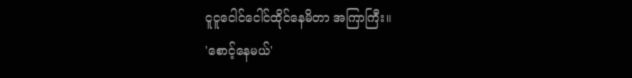ငူငူငေါင်ငေါင်ထိုင်နေမိတာ အကြာကြီး။
'စောင့်နေမယ်'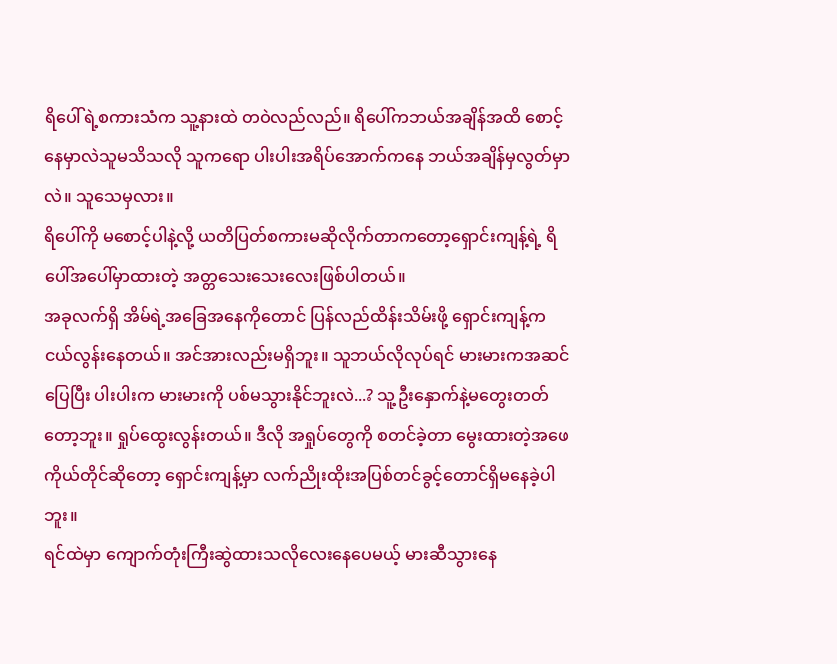ရိပေါ်ရဲ့စကားသံက သူ့နားထဲ တဝဲလည်လည်။ ရိပေါ်ကဘယ်အချိန်အထိ စောင့်နေမှာလဲသူမသိသလို သူကရော ပါးပါးအရိပ်အောက်ကနေ ဘယ်အချိန်မှလွတ်မှာလဲ။ သူသေမှလား။
ရိပေါ်ကို မစောင့်ပါနဲ့လို့ ယတိပြတ်စကားမဆိုလိုက်တာကတော့ရှောင်းကျန့်ရဲ့ ရိပေါ်အပေါ်မှာထားတဲ့ အတ္တသေးသေးလေးဖြစ်ပါတယ်။
အခုလက်ရှိ အိမ်ရဲ့အခြေအနေကိုတောင် ပြန်လည်ထိန်းသိမ်းဖို့ ရှောင်းကျန့်က ငယ်လွန်းနေတယ်။ အင်အားလည်းမရှိဘူး။ သူဘယ်လိုလုပ်ရင် မားမားကအဆင်ပြေပြီး ပါးပါးက မားမားကို ပစ်မသွားနိုင်ဘူးလဲ...? သူ့ဦးနှောက်နဲ့မတွေးတတ်တော့ဘူး။ ရှုပ်ထွေးလွန်းတယ်။ ဒီလို အရှုပ်တွေကို စတင်ခဲ့တာ မွေးထားတဲ့အဖေကိုယ်တိုင်ဆိုတော့ ရှောင်းကျန့်မှာ လက်ညိုးထိုးအပြစ်တင်ခွင့်တောင်ရှိမနေခဲ့ပါဘူး။
ရင်ထဲမှာ ကျောက်တုံးကြီးဆွဲထားသလိုလေးနေပေမယ့် မားဆီသွားနေ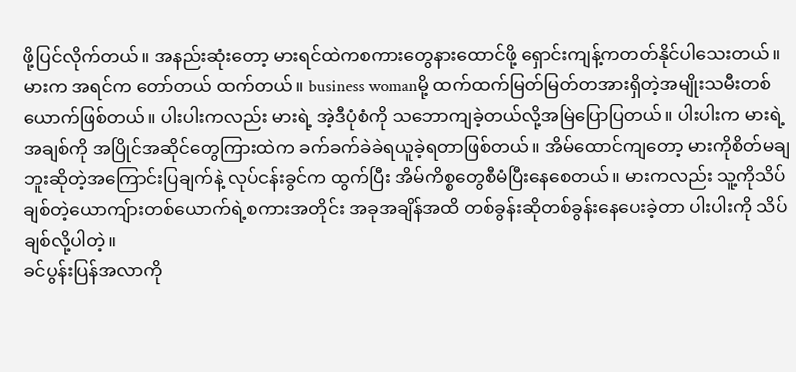ဖို့ပြင်လိုက်တယ်။ အနည်းဆုံးတော့ မားရင်ထဲကစကားတွေနားထောင်ဖို့ ရှောင်းကျန့်ကတတ်နိုင်ပါသေးတယ်။
မားက အရင်က တော်တယ် ထက်တယ်။ business womanမို့ ထက်ထက်မြတ်မြတ်တအားရှိတဲ့အမျိုးသမီးတစ်ယောက်ဖြစ်တယ်။ ပါးပါးကလည်း မားရဲ့ အဲ့ဒီပုံစံကို သဘောကျခဲ့တယ်လို့အမြဲပြောပြတယ်။ ပါးပါးက မားရဲ့အချစ်ကို အပြိုင်အဆိုင်တွေကြားထဲက ခက်ခက်ခဲခဲရယူခဲ့ရတာဖြစ်တယ်။ အိမ်ထောင်ကျတော့ မားကိုစိတ်မချဘူးဆိုတဲ့အကြောင်းပြချက်နဲ့ လုပ်ငန်းခွင်က ထွက်ပြီး အိမ်ကိစ္စတွေစီမံပြီးနေစေတယ်။ မားကလည်း သူ့ကိုသိပ်ချစ်တဲ့ယောကျ်ားတစ်ယောက်ရဲ့စကားအတိုင်း အခုအချိန်အထိ တစ်ခွန်းဆိုတစ်ခွန်းနေပေးခဲ့တာ ပါးပါးကို သိပ်ချစ်လို့ပါတဲ့။
ခင်ပွန်းပြန်အလာကို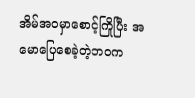အိမ်အဝမှာစောင့်ကြိုပြီး အမောပြေစေခဲ့တဲ့ဘဝက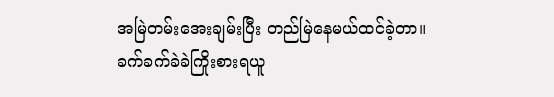အမြဲတမ်းအေးချမ်းပြီး တည်မြဲနေမယ်ထင်ခဲ့တာ။ ခက်ခက်ခဲခဲကြိုးစားရယူ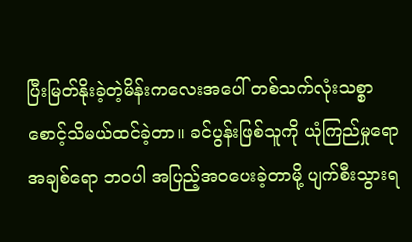ပြီးမြတ်နိုးခဲ့တဲ့မိန်းကလေးအပေါ် တစ်သက်လုံးသစ္စာစောင့်သိမယ်ထင်ခဲ့တာ။ ခင်ပွန်းဖြစ်သူကို ယုံကြည်မှုရော အချစ်ရော ဘဝပါ အပြည့်အဝပေးခဲ့တာမို့ ပျက်စီးသွားရ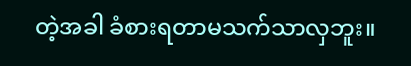တဲ့အခါ ခံစားရတာမသက်သာလှဘူး။